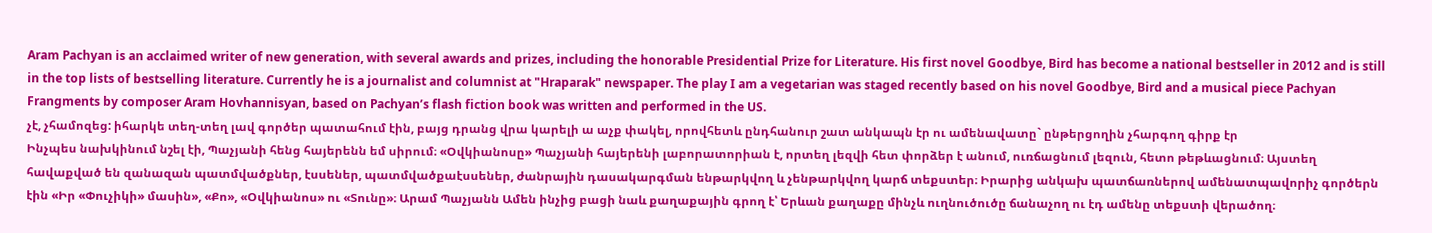Aram Pachyan is an acclaimed writer of new generation, with several awards and prizes, including the honorable Presidential Prize for Literature. His first novel Goodbye, Bird has become a national bestseller in 2012 and is still in the top lists of bestselling literature. Currently he is a journalist and columnist at "Hraparak" newspaper. The play I am a vegetarian was staged recently based on his novel Goodbye, Bird and a musical piece Pachyan Frangments by composer Aram Hovhannisyan, based on Pachyan’s flash fiction book was written and performed in the US.
չէ, չհամոզեց: իհարկե տեղ-տեղ լավ գործեր պատահում էին, բայց դրանց վրա կարելի ա աչք փակել, որովհետև ընդհանուր շատ անկապն էր ու ամենավատը` ընթերցողին չհարգող գիրք էր
Ինչպես նախկինում նշել էի, Պաչյանի հենց հայերենն եմ սիրում։ «Օվկիանոսը» Պաչյանի հայերենի լաբորատորիան է, որտեղ լեզվի հետ փորձեր է անում, ուռճացնում լեզուն, հետո թեթևացնում։ Այստեղ հավաքված են զանազան պատմվածքներ, էսսեներ, պատմվածքաէսսեներ, ժանրային դասակարգման ենթարկվող և չենթարկվող կարճ տեքստեր։ Իրարից անկախ պատճառներով ամենատպավորիչ գործերն էին «Իր «Փուչիկի» մասին», «Քո», «Օվկիանոս» ու «Տունը»։ Արամ Պաչյանն Ամեն ինչից բացի նաև քաղաքային գրող է՝ Երևան քաղաքը մինչև ուղնուծուծը ճանաչող ու էդ ամենը տեքստի վերածող։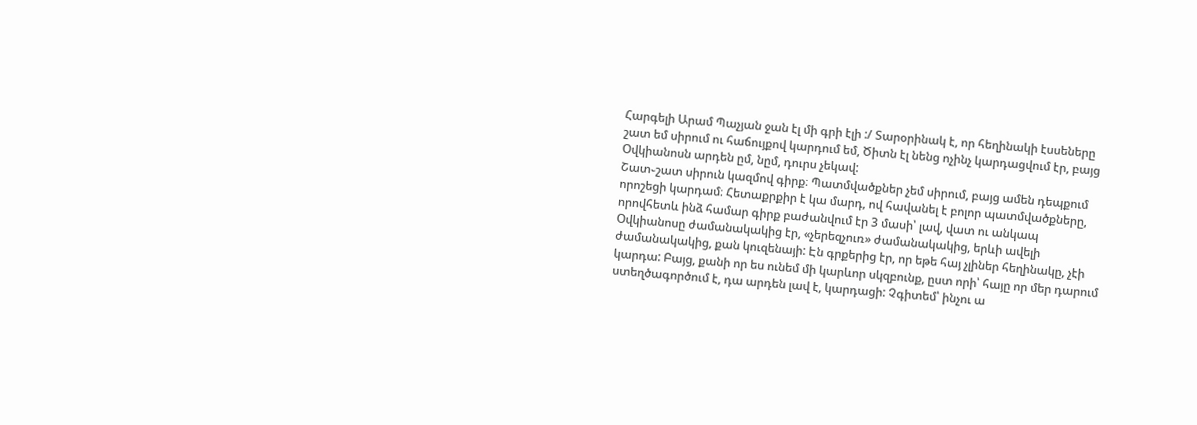Հարգելի Արամ Պաչյան ջան էլ մի գրի էլի :/ Տարօրինակ է, որ հեղինակի էսսեները շատ եմ սիրում ու հաճույքով կարդում եմ, Ծիտն էլ նենց ոչինչ կարդացվում էր, բայց Օվկիանոսն արդեն ըմ, նըմ, դուրս չեկավ:
Շատ֊շատ սիրուն կազմով գիրք։ Պատմվածքներ չեմ սիրում, բայց ամեն դեպքում որոշեցի կարդամ։ Հետաքրքիր է կա մարդ, ով հավանել է բոլոր պատմվածքները, որովհետև ինձ համար գիրք բաժանվում էր 3 մասի՝ լավ, վատ ու անկապ
Օվկիանոսը ժամանակակից էր, «չերեզչուռ» ժամանակակից, երևի ավելի ժամանակակից, քան կուզենայի: Էն գրքերից էր, որ եթե հայ չլիներ հեղինակը, չէի կարդա: Բայց, քանի որ ես ունեմ մի կարևոր սկզբունք, ըստ որի՝ հայը որ մեր դարում ստեղծագործում է, դա արդեն լավ է, կարդացի: Չգիտեմ՝ ինչու ա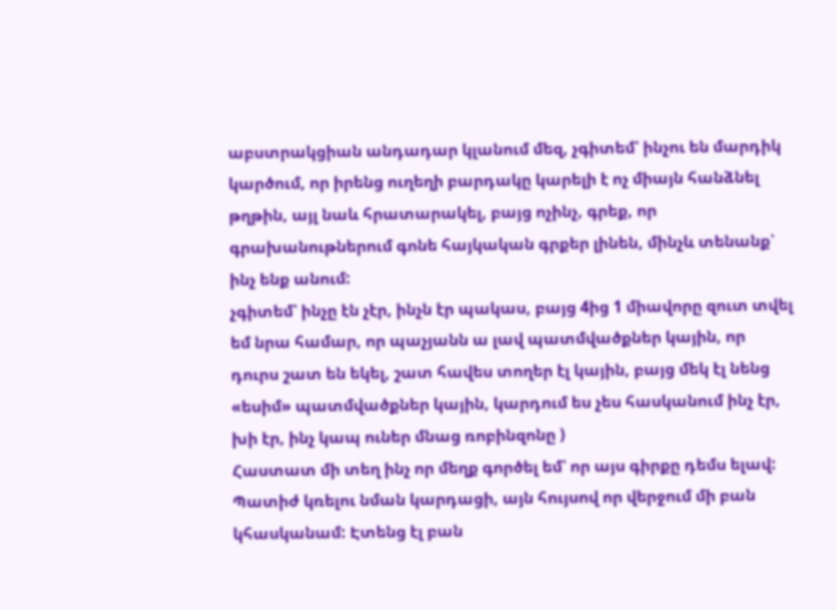աբստրակցիան անդադար կլանում մեզ, չգիտեմ՝ ինչու են մարդիկ կարծում, որ իրենց ուղեղի բարդակը կարելի է ոչ միայն հանձնել թղթին, այլ նաև հրատարակել, բայց ոչինչ, գրեք, որ գրախանութներում գոնե հայկական գրքեր լինեն, մինչև տենանք՝ ինչ ենք անում:
չգիտեմ՝ ինչը էն չէր, ինչն էր պակաս, բայց 4ից 1 միավորը զուտ տվել եմ նրա համար, որ պաչյանն ա լավ պատմվածքներ կային, որ դուրս շատ են եկել, շատ հավես տողեր էլ կային, բայց մեկ էլ նենց «եսիմ» պատմվածքներ կային, կարդում ես չես հասկանում ինչ էր, խի էր, ինչ կապ ուներ մնաց ռոբինզոնը )
Հաստատ մի տեղ ինչ որ մեղք գործել եմ՝ որ այս գիրքը դեմս ելավ: Պատիժ կռելու նման կարդացի, այն հույսով որ վերջում մի բան կհասկանամ: Էտենց էլ բան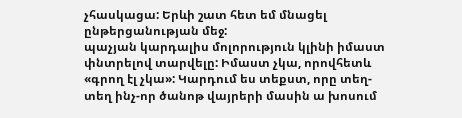չհասկացա: Երևի շատ հետ եմ մնացել ընթերցանության մեջ:
պաչյան կարդալիս մոլորություն կլինի իմաստ փնտրելով տարվելը: Իմաստ չկա, որովհետև «գրող էլ չկա»: Կարդում ես տեքստ, որը տեղ-տեղ ինչ-որ ծանոթ վայրերի մասին ա խոսում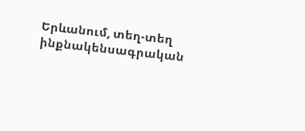Երևանում, տեղ-տեղ ինքնակենսագրական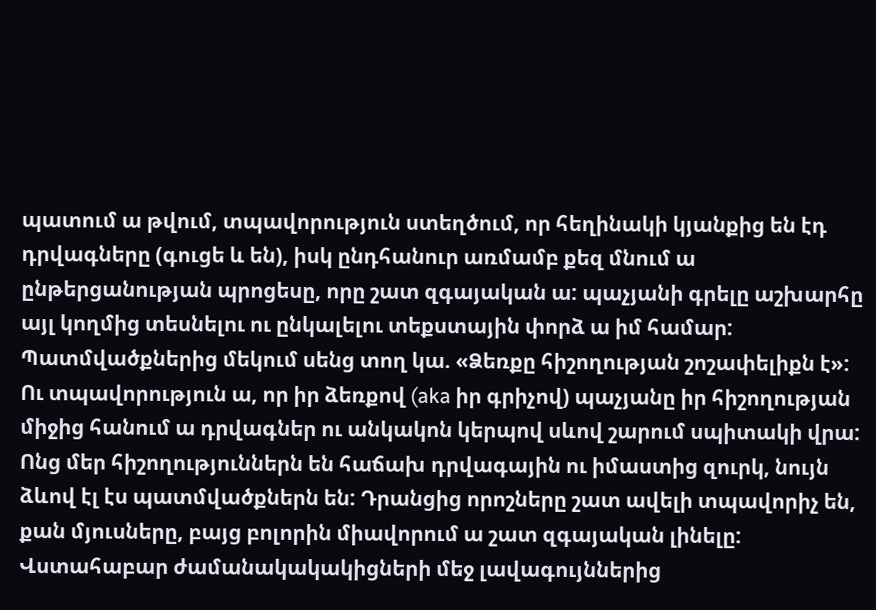պատում ա թվում, տպավորություն ստեղծում, որ հեղինակի կյանքից են էդ դրվագները (գուցե և են), իսկ ընդհանուր առմամբ քեզ մնում ա ընթերցանության պրոցեսը, որը շատ զգայական ա: պաչյանի գրելը աշխարհը այլ կողմից տեսնելու ու ընկալելու տեքստային փորձ ա իմ համար:
Պատմվածքներից մեկում սենց տող կա. «Ձեռքը հիշողության շոշափելիքն է»: Ու տպավորություն ա, որ իր ձեռքով (aka իր գրիչով) պաչյանը իր հիշողության միջից հանում ա դրվագներ ու անկակոն կերպով սևով շարում սպիտակի վրա: Ոնց մեր հիշողություններն են հաճախ դրվագային ու իմաստից զուրկ, նույն ձևով էլ էս պատմվածքներն են: Դրանցից որոշները շատ ավելի տպավորիչ են, քան մյուսները, բայց բոլորին միավորում ա շատ զգայական լինելը:
Վստահաբար ժամանակակակիցների մեջ լավագույններից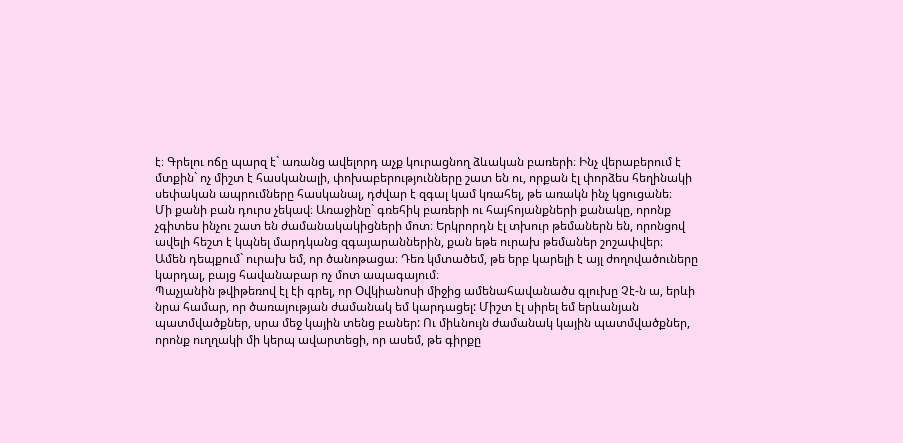է։ Գրելու ոճը պարզ է` առանց ավելորդ աչք կուրացնող ձևական բառերի։ Ինչ վերաբերում է մտքին` ոչ միշտ է հասկանալի, փոխաբերությունները շատ են ու, որքան էլ փորձես հեղինակի սեփական ապրումները հասկանալ, դժվար է զգալ կամ կռահել, թե առակն ինչ կցուցանե։
Մի քանի բան դուրս չեկավ։ Առաջինը` գռեհիկ բառերի ու հայհոյանքների քանակը, որոնք չգիտես ինչու շատ են ժամանակակիցների մոտ։ Երկրորդն էլ տխուր թեմաներն են, որոնցով ավելի հեշտ է կպնել մարդկանց զգայարաններին, քան եթե ուրախ թեմաներ շոշափվեր։
Ամեն դեպքում` ուրախ եմ, որ ծանոթացա։ Դեռ կմտածեմ, թե երբ կարելի է այլ ժողովածուները կարդալ, բայց հավանաբար ոչ մոտ ապագայում։
Պաչյանին թվիթեռով էլ էի գրել, որ Օվկիանոսի միջից ամենահավանածս գլուխը Չէ-ն ա, երևի նրա համար, որ ծառայության ժամանակ եմ կարդացել: Միշտ էլ սիրել եմ երևանյան պատմվածքներ, սրա մեջ կային տենց բաներ: Ու միևնույն ժամանակ կային պատմվածքներ, որոնք ուղղակի մի կերպ ավարտեցի, որ ասեմ, թե գիրքը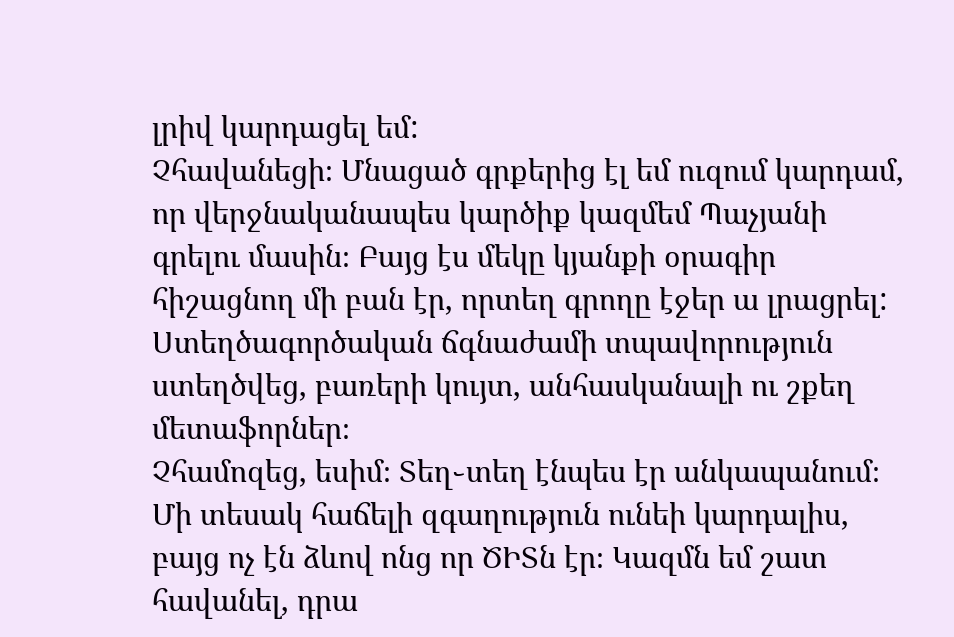լրիվ կարդացել եմ:
Չհավանեցի։ Մնացած գրքերից էլ եմ ուզում կարդամ, որ վերջնականապես կարծիք կազմեմ Պաչյանի գրելու մասին։ Բայց էս մեկը կյանքի օրագիր հիշացնող մի բան էր, որտեղ գրողը էջեր ա լրացրել: Ստեղծագործական ճգնաժամի տպավորություն ստեղծվեց, բառերի կույտ, անհասկանալի ու շքեղ մետաֆորներ։
Չհամոզեց, եսիմ։ Տեղ֊տեղ էնպես էր անկապանում։ Մի տեսակ հաճելի զգաղություն ունեի կարդալիս, բայց ոչ էն ձևով ոնց որ ԾԻՏն էր։ Կազմն եմ շատ հավանել, դրա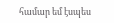համար եմ էսպես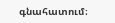գնահատում։